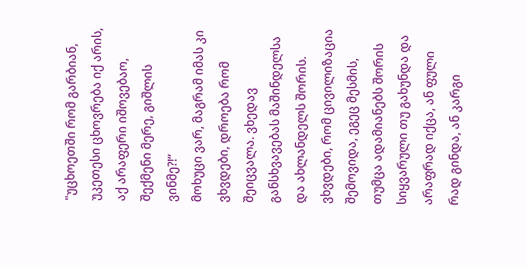"უცხოეთში რომ გარბიან, უკეთესი ცხოვრება იქ არის, აქ არაფერი იშოვებაო, შექმენი მერე, გიშლის ვინმე?!“
მოხუცი ვარ, მაგრამ იმას კი ვხვდები, დროება რომ შეიცვალა. ვხედავ განსხვავებას მაშინდელსა და ახლანდელს შორის. ვხვდები, რომ ცივილიზაცია შემოვიდა, ეგეც მესმის, თუმცა ადამიანებს შორის სიყვარული თუ გახუნდა და არაფრად იქცა, ან ფული რად გინდა, ან კარგი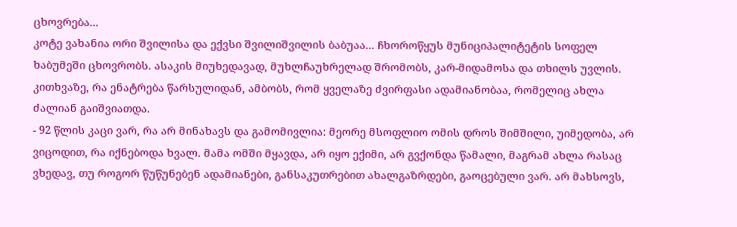ცხოვრება...
კოტე ვახანია ორი შვილისა და ექვსი შვილიშვილის ბაბუაა... ჩხოროწყუს მუნიციპალიტეტის სოფელ ხაბუმეში ცხოვრობს. ასაკის მიუხედავად, მუხლჩაუხრელად შრომობს, კარ-მიდამოსა და თხილს უვლის. კითხვაზე, რა ენატრება წარსულიდან, ამბობს, რომ ყველაზე ძვირფასი ადამიანობაა, რომელიც ახლა ძალიან გაიშვიათდა.
- 92 წლის კაცი ვარ, რა არ მინახავს და გამომივლია: მეორე მსოფლიო ომის დროს შიმშილი, უიმედობა, არ ვიცოდით, რა იქნებოდა ხვალ. მამა ომში მყავდა, არ იყო ექიმი, არ გვქონდა წამალი, მაგრამ ახლა რასაც ვხედავ, თუ როგორ წუწუნებენ ადამიანები, განსაკუთრებით ახალგაზრდები, გაოცებული ვარ. არ მახსოვს,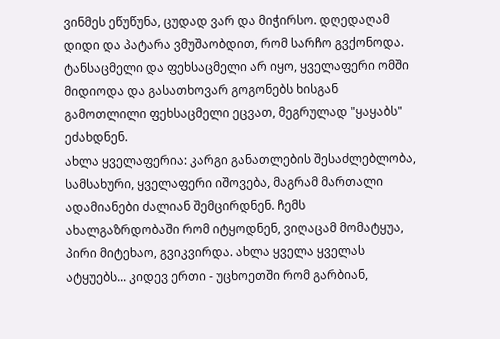ვინმეს ეწუწუნა, ცუდად ვარ და მიჭირსო. დღედაღამ დიდი და პატარა ვმუშაობდით, რომ სარჩო გვქონოდა. ტანსაცმელი და ფეხსაცმელი არ იყო, ყველაფერი ომში მიდიოდა და გასათხოვარ გოგონებს ხისგან გამოთლილი ფეხსაცმელი ეცვათ, მეგრულად "ყაყაბს" ეძახდნენ.
ახლა ყველაფერია: კარგი განათლების შესაძლებლობა, სამსახური, ყველაფერი იშოვება, მაგრამ მართალი ადამიანები ძალიან შემცირდნენ. ჩემს ახალგაზრდობაში რომ იტყოდნენ, ვიღაცამ მომატყუა, პირი მიტეხაო, გვიკვირდა. ახლა ყველა ყველას ატყუებს... კიდევ ერთი - უცხოეთში რომ გარბიან,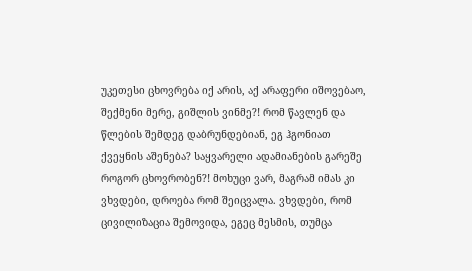უკეთესი ცხოვრება იქ არის, აქ არაფერი იშოვებაო, შექმენი მერე, გიშლის ვინმე?! რომ წავლენ და წლების შემდეგ დაბრუნდებიან, ეგ ჰგონიათ ქვეყნის აშენება? საყვარელი ადამიანების გარეშე როგორ ცხოვრობენ?! მოხუცი ვარ, მაგრამ იმას კი ვხვდები, დროება რომ შეიცვალა. ვხვდები, რომ ცივილიზაცია შემოვიდა, ეგეც მესმის, თუმცა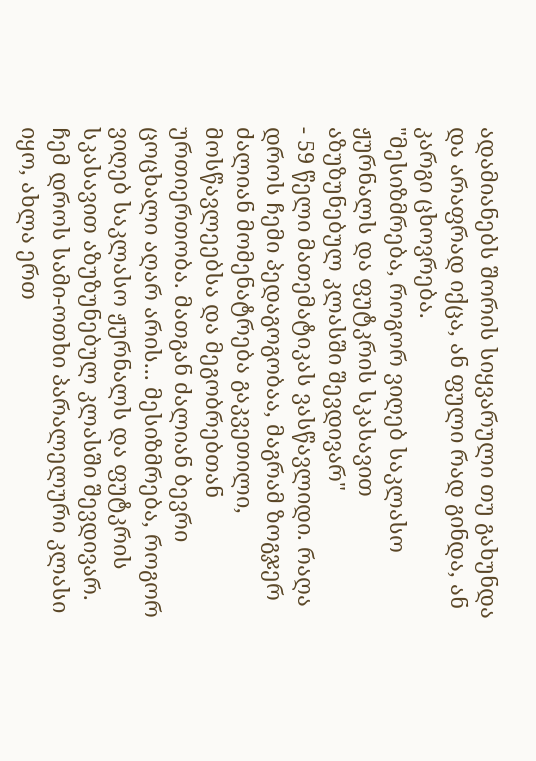ადამიანებს შორის სიყვარული თუ გახუნდა და არაფრად იქცა, ან ფული რად გინდა, ან კარგი ცხოვრება.
"მესიზმრება, როგორ ვიღებ საკლასო ჟურნალს და ფუტკრის სკასავით აზუზუნებულ კლასში შევდივარ"
- 59 წელი მათემატიკას ვასწავლიდი. რაღა დროს ჩემი პედაგოგობაა, მაგრამ ზოგჯერ ძალიან მომენატრება გაკვეთილი, მოსწავლეებსა და მეგობრებთან ურთიერთობა. მათგან ძალიან ბევრი ცოცხალი აღარ არის... მესიზმრება, როგორ ვიღებ საკლასო ჟურნალს და ფუტკრის სკასავით აზუზუნებულ კლასში შევდივარ. ჩემ დროს სამი-ოთხი პარალელური კლასი იყო, ახლა ერთ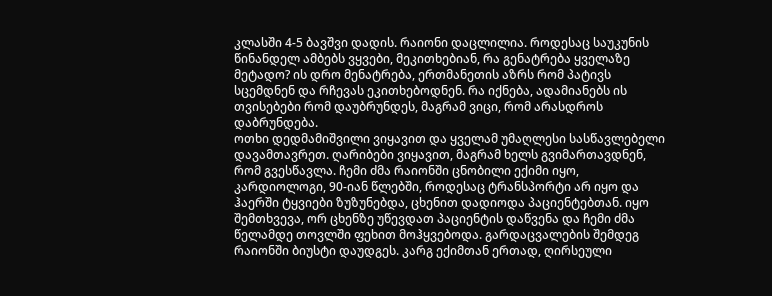კლასში 4-5 ბავშვი დადის. რაიონი დაცლილია. როდესაც საუკუნის წინანდელ ამბებს ვყვები, მეკითხებიან, რა გენატრება ყველაზე მეტადო? ის დრო მენატრება, ერთმანეთის აზრს რომ პატივს სცემდნენ და რჩევას ეკითხებოდნენ. რა იქნება, ადამიანებს ის თვისებები რომ დაუბრუნდეს, მაგრამ ვიცი, რომ არასდროს დაბრუნდება.
ოთხი დედმამიშვილი ვიყავით და ყველამ უმაღლესი სასწავლებელი დავამთავრეთ. ღარიბები ვიყავით, მაგრამ ხელს გვიმართავდნენ, რომ გვესწავლა. ჩემი ძმა რაიონში ცნობილი ექიმი იყო, კარდიოლოგი, 90-იან წლებში, როდესაც ტრანსპორტი არ იყო და ჰაერში ტყვიები ზუზუნებდა, ცხენით დადიოდა პაციენტებთან. იყო შემთხვევა, ორ ცხენზე უწევდათ პაციენტის დაწვენა და ჩემი ძმა წელამდე თოვლში ფეხით მოჰყვებოდა. გარდაცვალების შემდეგ რაიონში ბიუსტი დაუდგეს. კარგ ექიმთან ერთად, ღირსეული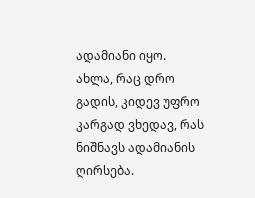ადამიანი იყო. ახლა, რაც დრო გადის, კიდევ უფრო კარგად ვხედავ, რას ნიშნავს ადამიანის ღირსება.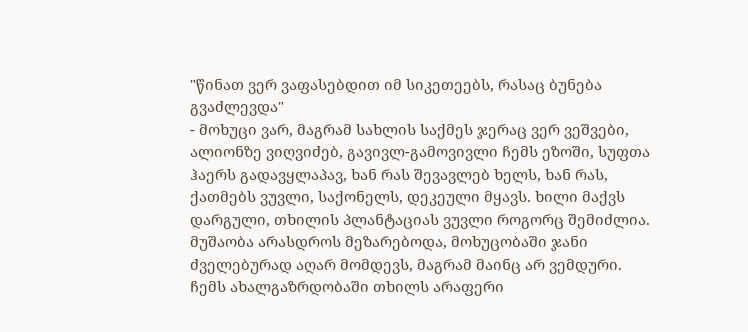"წინათ ვერ ვაფასებდით იმ სიკეთეებს, რასაც ბუნება გვაძლევდა"
- მოხუცი ვარ, მაგრამ სახლის საქმეს ჯერაც ვერ ვეშვები, ალიონზე ვიღვიძებ, გავივლ-გამოვივლი ჩემს ეზოში, სუფთა ჰაერს გადავყლაპავ, ხან რას შევავლებ ხელს, ხან რას, ქათმებს ვუვლი, საქონელს, დეკეული მყავს. ხილი მაქვს დარგული, თხილის პლანტაციას ვუვლი როგორც შემიძლია. მუშაობა არასდროს მეზარებოდა, მოხუცობაში ჯანი ძველებურად აღარ მომდევს, მაგრამ მაინც არ ვემდური.
ჩემს ახალგაზრდობაში თხილს არაფერი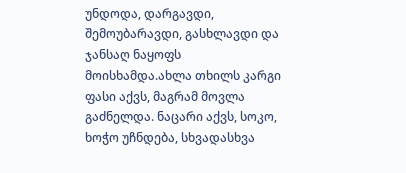უნდოდა, დარგავდი, შემოუბარავდი, გასხლავდი და ჯანსაღ ნაყოფს მოისხამდა.ახლა თხილს კარგი ფასი აქვს, მაგრამ მოვლა გაძნელდა. ნაცარი აქვს, სოკო, ხოჭო უჩნდება, სხვადასხვა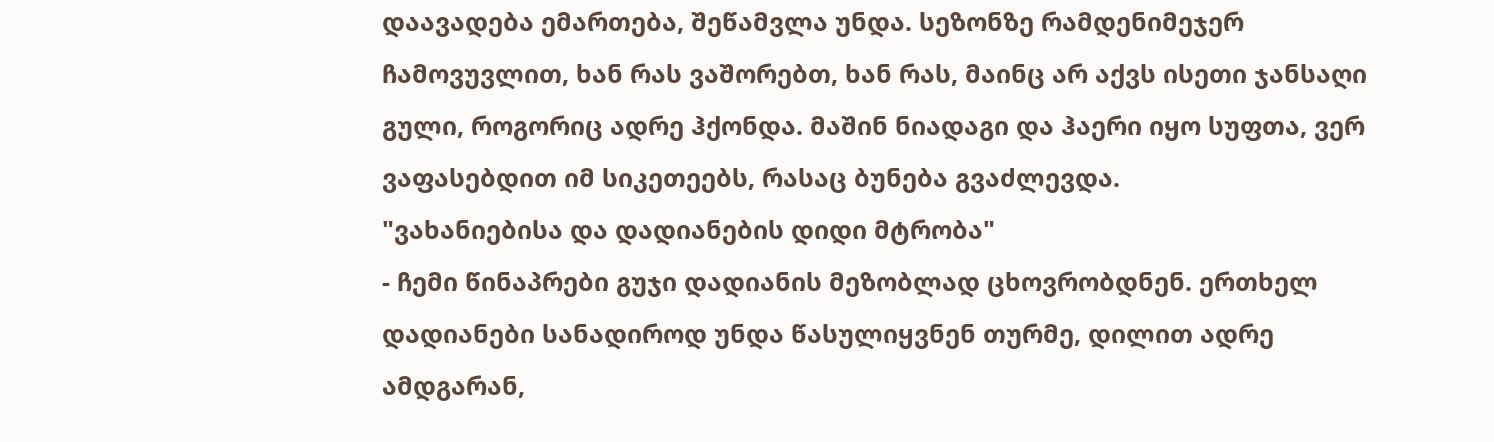დაავადება ემართება, შეწამვლა უნდა. სეზონზე რამდენიმეჯერ ჩამოვუვლით, ხან რას ვაშორებთ, ხან რას, მაინც არ აქვს ისეთი ჯანსაღი გული, როგორიც ადრე ჰქონდა. მაშინ ნიადაგი და ჰაერი იყო სუფთა, ვერ ვაფასებდით იმ სიკეთეებს, რასაც ბუნება გვაძლევდა.
"ვახანიებისა და დადიანების დიდი მტრობა"
- ჩემი წინაპრები გუჯი დადიანის მეზობლად ცხოვრობდნენ. ერთხელ დადიანები სანადიროდ უნდა წასულიყვნენ თურმე, დილით ადრე ამდგარან,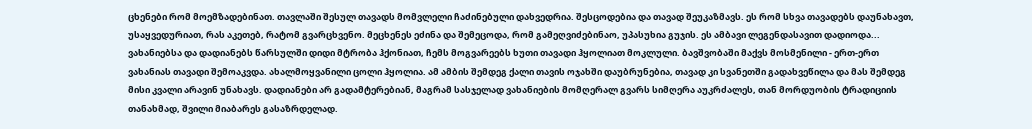ცხენები რომ მოემზადებინათ. თავლაში შესულ თავადს მომვლელი ჩაძინებული დახვედრია. შესცოდებია და თავად შეუკაზმავს. ეს რომ სხვა თავადებს დაუნახავთ, უსაყვედურიათ, რას აკეთებ, რატომ გვარცხვენო. მეცხენეს ეძინა და შემეცოდა, რომ გამეღვიძებინაო, უპასუხია გუჯის. ეს ამბავი ლეგენდასავით დადიოდა... ვახანიებსა და დადიანებს წარსულში დიდი მტრობა ჰქონიათ, ჩემს მოგვარეებს ხუთი თავადი ჰყოლიათ მოკლული. ბავშვობაში მაქვს მოსმენილი - ერთ-ერთ ვახანიას თავადი შემოაკვდა. ახალმოყვანილი ცოლი ჰყოლია. ამ ამბის შემდეგ ქალი თავის ოჯახში დაუბრუნებია, თავად კი სვანეთში გადახვეწილა და მას შემდეგ მისი კვალი არავინ უნახავს. დადიანები არ გადამტერებიან, მაგრამ სასჯელად ვახანიების მომღერალ გვარს სიმღერა აუკრძალეს, თან მორდუობის ტრადიციის თანახმად, შვილი მიაბარეს გასაზრდელად.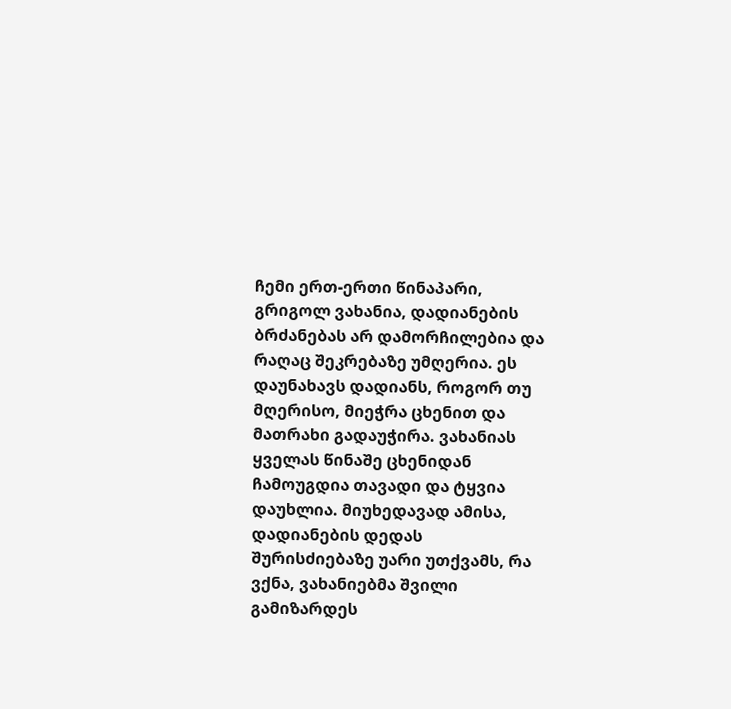ჩემი ერთ-ერთი წინაპარი, გრიგოლ ვახანია, დადიანების ბრძანებას არ დამორჩილებია და რაღაც შეკრებაზე უმღერია. ეს დაუნახავს დადიანს, როგორ თუ მღერისო, მიეჭრა ცხენით და მათრახი გადაუჭირა. ვახანიას ყველას წინაშე ცხენიდან ჩამოუგდია თავადი და ტყვია დაუხლია. მიუხედავად ამისა, დადიანების დედას შურისძიებაზე უარი უთქვამს, რა ვქნა, ვახანიებმა შვილი გამიზარდეს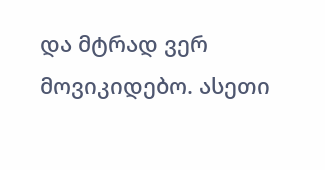და მტრად ვერ მოვიკიდებო. ასეთი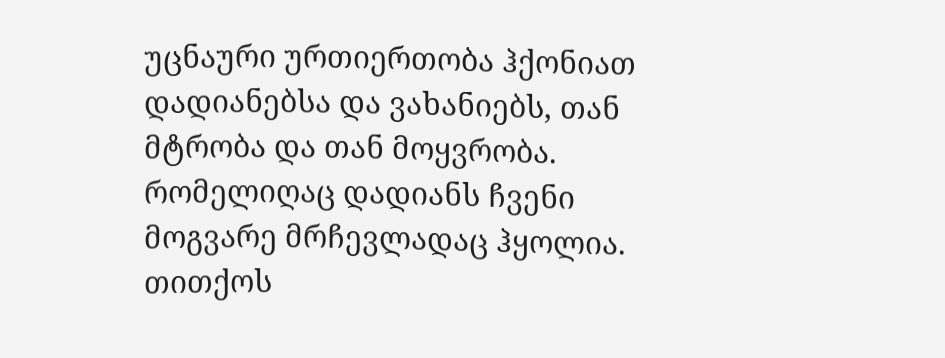უცნაური ურთიერთობა ჰქონიათ დადიანებსა და ვახანიებს, თან მტრობა და თან მოყვრობა. რომელიღაც დადიანს ჩვენი მოგვარე მრჩევლადაც ჰყოლია. თითქოს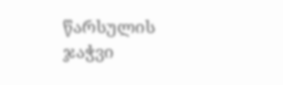წარსულის ჯაჭვი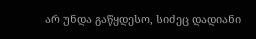არ უნდა გაწყდესო, სიძეც დადიანი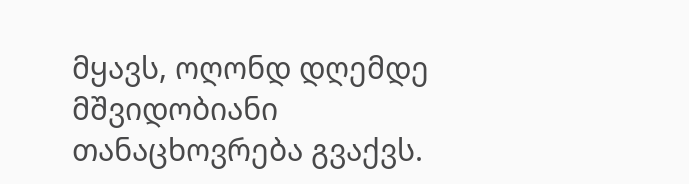მყავს, ოღონდ დღემდე მშვიდობიანი თანაცხოვრება გვაქვს.